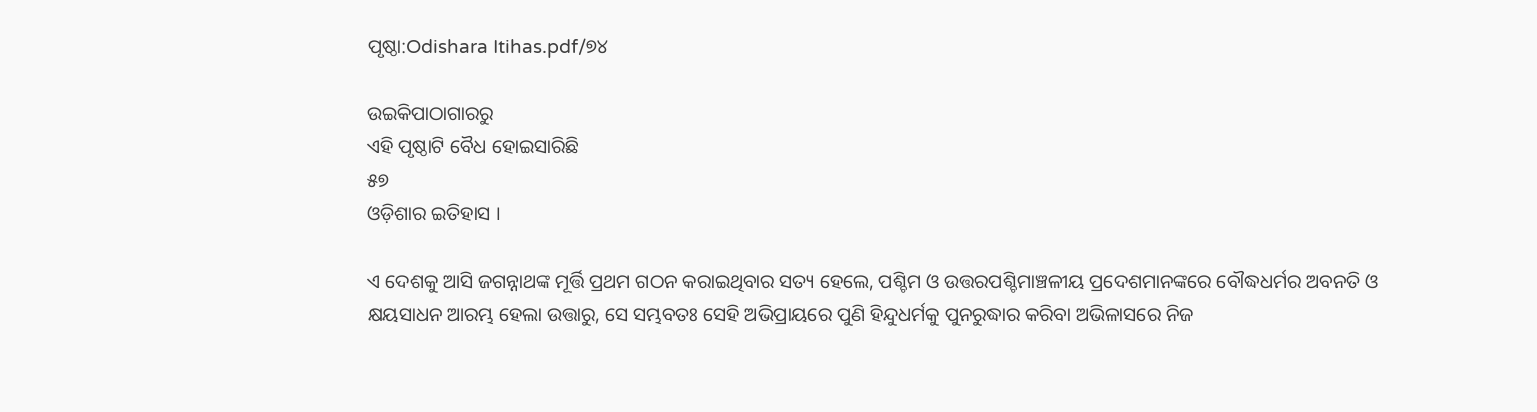ପୃଷ୍ଠା:Odishara Itihas.pdf/୭୪

ଉଇକିପାଠାଗାର‌ରୁ
ଏହି ପୃଷ୍ଠାଟି ବୈଧ ହୋଇସାରିଛି
୫୭
ଓଡ଼ିଶାର ଇତିହାସ ।

ଏ ଦେଶକୁ ଆସି ଜଗନ୍ନାଥଙ୍କ ମୂର୍ତ୍ତି ପ୍ରଥମ ଗଠନ କରାଇଥିବାର ସତ୍ୟ ହେଲେ, ପଶ୍ଚିମ ଓ ଉତ୍ତରପଶ୍ଚିମାଞ୍ଚଳୀୟ ପ୍ରଦେଶମାନଙ୍କରେ ବୌଦ୍ଧଧର୍ମର ଅବନତି ଓ କ୍ଷୟସାଧନ ଆରମ୍ଭ ହେଲା ଉତ୍ତାରୁ, ସେ ସମ୍ଭବତଃ ସେହି ଅଭିପ୍ରାୟରେ ପୁଣି ହିନ୍ଦୁଧର୍ମକୁ ପୁନରୁଦ୍ଧାର କରିବା ଅଭିଳାସରେ ନିଜ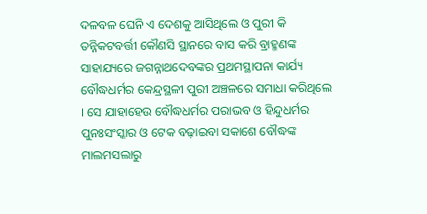ଦଳବଳ ଘେନି ଏ ଦେଶକୁ ଆସିଥିଲେ ଓ ପୁରୀ କି ତନ୍ନିକଟବର୍ତ୍ତୀ କୌଣସି ସ୍ଥାନରେ ବାସ କରି ବ୍ରାହ୍ମଣଙ୍କ ସାହାଯ୍ୟରେ ଜଗନ୍ନାଥଦେବଙ୍କର ପ୍ରଥମସ୍ଥାପନା କାର୍ଯ୍ୟ ବୌଦ୍ଧଧର୍ମର କେନ୍ଦ୍ରସ୍ଥଳୀ ପୁରୀ ଅଞ୍ଚଳରେ ସମାଧା କରିଥିଲେ । ସେ ଯାହାହେଉ ବୌଦ୍ଧଧର୍ମର ପରାଭବ ଓ ହିନ୍ଦୁଧର୍ମର ପୁନଃସଂସ୍କାର ଓ ଟେକ ବଢ଼ାଇବା ସକାଶେ ବୌଦ୍ଧଙ୍କ ମାଲମସଲାରୁ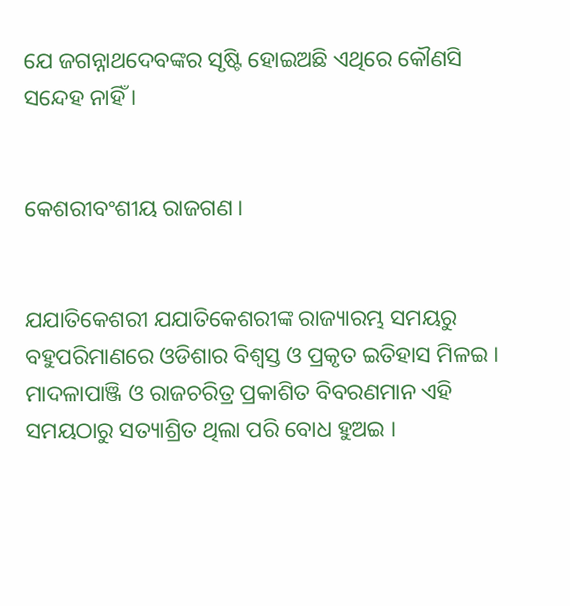ଯେ ଜଗନ୍ନାଥଦେବଙ୍କର ସୃଷ୍ଟି ହୋଇଅଛି ଏଥିରେ କୌଣସି ସନ୍ଦେହ ନାହିଁ ।


କେଶରୀବଂଶୀୟ ରାଜଗଣ ।


ଯଯାତିକେଶରୀ ଯ‌ଯାତିକେଶରୀଙ୍କ ରାଜ୍ୟାରମ୍ଭ ସମୟରୁ ବହୁପରିମାଣରେ ଓଡିଶାର ବିଶ୍ୱସ୍ତ ଓ ପ୍ରକୃତ ଇତିହାସ ମିଳଇ । ମାଦଳାପାଞ୍ଜି ଓ ରାଜଚରିତ୍ର ପ୍ରକାଶିତ ବିବରଣମାନ ଏହି ସମୟଠାରୁ ସତ୍ୟାଶ୍ରିତ ଥିଲା ପରି ବୋଧ ହୁଅଇ ।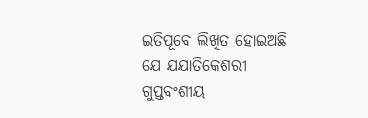ଇତିପୂବେ ଲିଖିତ ହୋଇଅଛି ଯେ ଯଯାତିକେଶରୀ ଗୁପ୍ତବଂଶୀୟ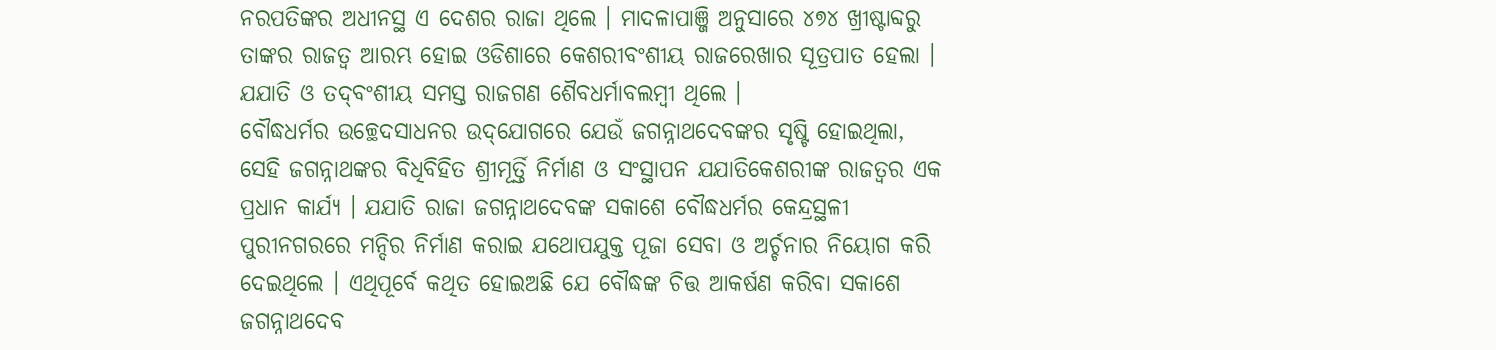ନରପତିଙ୍କର ଅଧୀନସ୍ଥ ଏ ଦେଶର ରାଜା ଥିଲେ । ମାଦଳାପାଞ୍ଜି ଅନୁସାରେ ୪୭୪ ଖ୍ରୀଷ୍ଟାବ୍ଦରୁ ତାଙ୍କର ରାଜତ୍ୱ ଆରମ୍ଭ ହୋଇ ଓଡିଶାରେ କେଶରୀବଂଶୀୟ ରାଜରେଖାର ସୂତ୍ରପାତ ହେଲା । ଯଯାତି ଓ ତଦ୍‌ବଂଶୀୟ ସମସ୍ତ ରାଜଗଣ ଶୈବଧର୍ମାବଲମ୍ବୀ ଥିଲେ ।
ବୌଦ୍ଧଧର୍ମର ଉଚ୍ଛେଦସାଧନର ଉଦ୍‌ଯୋଗରେ ଯେଉଁ ଜଗନ୍ନାଥଦେବଙ୍କର ସୃଷ୍ଟି ହୋଇଥିଲା, ସେହି ଜଗନ୍ନାଥଙ୍କର ବିଧିବିହିତ ଶ୍ରୀମୂର୍ତ୍ତି ନିର୍ମାଣ ଓ ସଂସ୍ଥାପନ ଯଯାତିକେଶରୀଙ୍କ ରାଜତ୍ୱର ଏକ ପ୍ରଧାନ କାର୍ଯ୍ୟ । ଯଯାତି ରାଜା ଜଗନ୍ନାଥଦେବଙ୍କ ସକାଶେ ବୌଦ୍ଧଧର୍ମର କେନ୍ଦ୍ରସ୍ଥଳୀ ପୁରୀନ‌ଗରରେ ମନ୍ଦିର ନିର୍ମାଣ କରାଇ ଯଥୋପଯୁକ୍ତ ପୂଜା ସେବା ଓ ଅର୍ଚ୍ଚନାର ନିୟୋଗ କରି ଦେଇଥିଲେ । ଏଥିପୂର୍ବେ କଥିତ ହୋଇଅଛି ଯେ ବୌଦ୍ଧଙ୍କ ଚିତ୍ତ ଆକର୍ଷଣ କରିବା ସକାଶେ ଜଗନ୍ନାଥଦେବ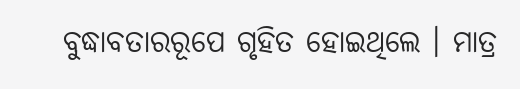ବୁଦ୍ଧାବତାରରୂପେ ଗୃହିତ ହୋଇଥିଲେ । ମାତ୍ର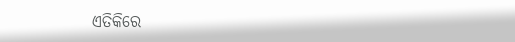ଏତିକିରେ